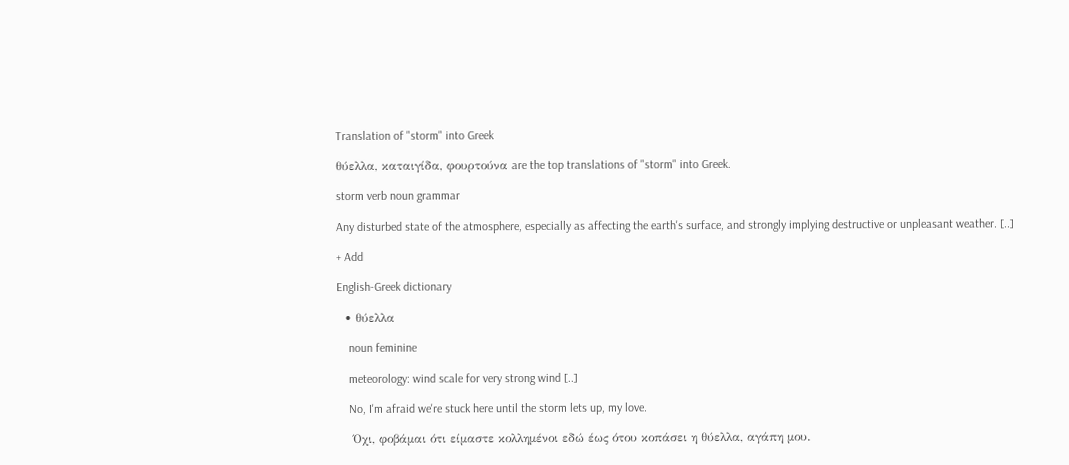Translation of "storm" into Greek

θύελλα, καταιγίδα, φουρτούνα are the top translations of "storm" into Greek.

storm verb noun grammar

Any disturbed state of the atmosphere, especially as affecting the earth's surface, and strongly implying destructive or unpleasant weather. [..]

+ Add

English-Greek dictionary

  • θύελλα

    noun feminine

    meteorology: wind scale for very strong wind [..]

    No, I'm afraid we're stuck here until the storm lets up, my love.

    Όχι, φοβάμαι ότι είμαστε κολλημένοι εδώ έως ότου κοπάσει η θύελλα, αγάπη μου.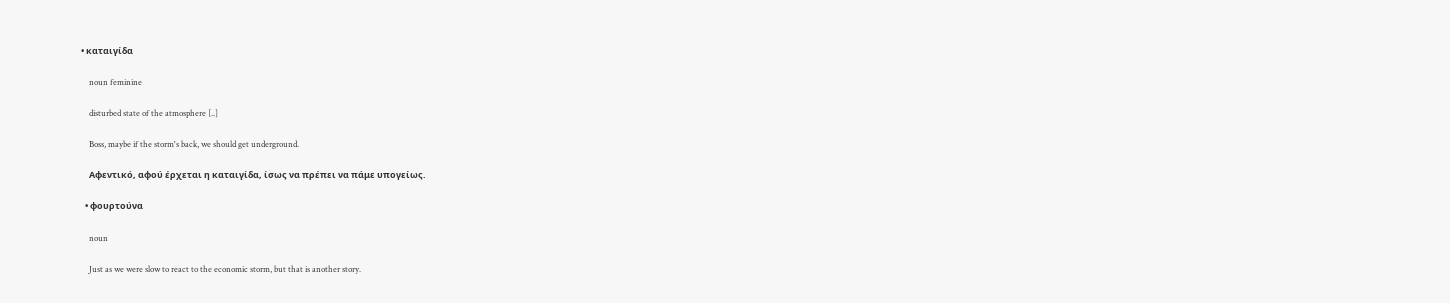• καταιγίδα

    noun feminine

    disturbed state of the atmosphere [..]

    Boss, maybe if the storm's back, we should get underground.

    Αφεντικό, αφού έρχεται η καταιγίδα, ίσως να πρέπει να πάμε υπογείως.

  • φουρτούνα

    noun

    Just as we were slow to react to the economic storm, but that is another story.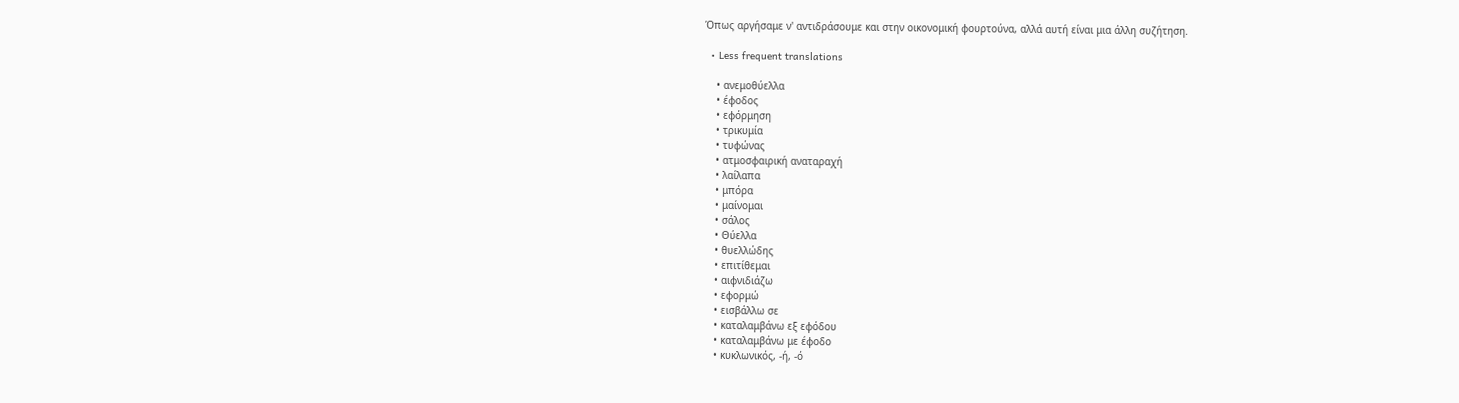Όπως αργήσαμε ν' αντιδράσουμε και στην οικονομική φουρτούνα, αλλά αυτή είναι μια άλλη συζήτηση.

  • Less frequent translations

    • ανεμοθύελλα
    • έφοδος
    • εφόρμηση
    • τρικυμία
    • τυφώνας
    • ατμοσφαιρική αναταραχή
    • λαίλαπα
    • μπόρα
    • μαίνομαι
    • σάλος
    • Θύελλα
    • θυελλώδης
    • επιτίθεμαι
    • αιφνιδιάζω
    • εφορμώ
    • εισβάλλω σε
    • καταλαμβάνω εξ εφόδου
    • καταλαμβάνω με έφοδο
    • κυκλωνικός, -ή, -ό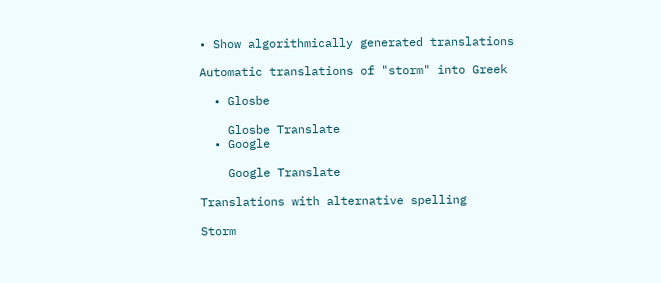• Show algorithmically generated translations

Automatic translations of "storm" into Greek

  • Glosbe

    Glosbe Translate
  • Google

    Google Translate

Translations with alternative spelling

Storm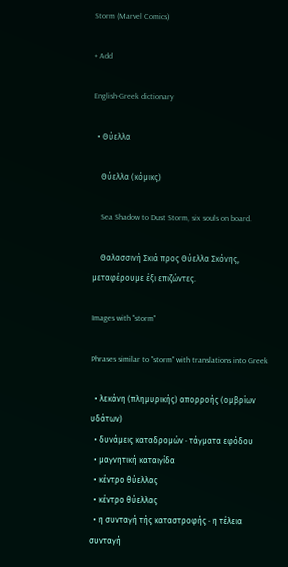Storm (Marvel Comics)

+ Add

English-Greek dictionary

  • Θύελλα

    Θύελλα (κόμικς)

    Sea Shadow to Dust Storm, six souls on board.

    Θαλασσινή Σκιά προς Θύελλα Σκόνης, μεταφέρουμε έξι επιζώντες.

Images with "storm"

Phrases similar to "storm" with translations into Greek

  • λεκάνη (πλημυρικής) απορροής (ομβρίων υδάτων)
  • δυνάμεις καταδρομών · τάγματα εφόδου
  • μαγνητική καταιγίδα
  • κέντρο θύελλας
  • κέντρο θύελλας
  • η συνταγή τής καταστροφής · η τέλεια συνταγή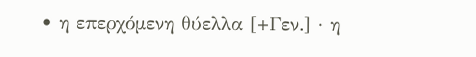• η επερχόμενη θύελλα [+Γεν.] · η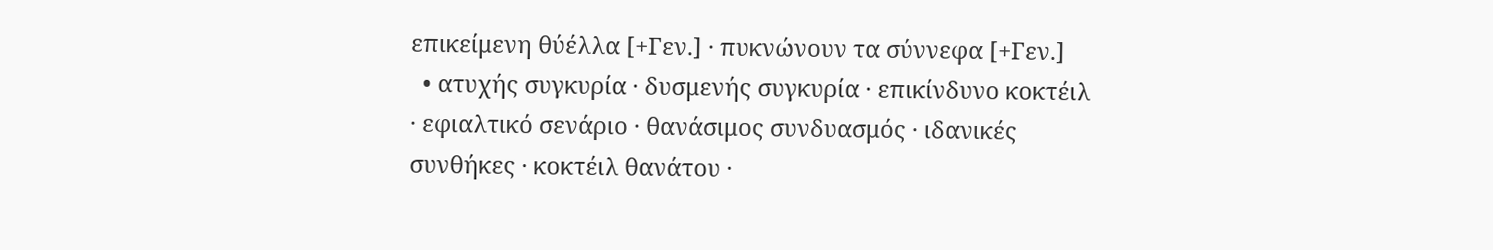επικείμενη θύέλλα [+Γεν.] · πυκνώνουν τα σύννεφα [+Γεν.]
  • ατυχής συγκυρία · δυσμενής συγκυρία · επικίνδυνο κοκτέιλ · εφιαλτικό σενάριο · θανάσιμος συνδυασμός · ιδανικές συνθήκες · κοκτέιλ θανάτου ·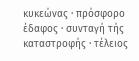κυκεώνας · πρόσφορο έδαφος · συνταγή τής καταστροφής · τέλειος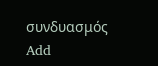συνδυασμός
Add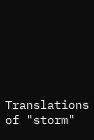Translations of "storm"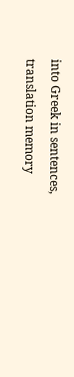into Greek in sentences, translation memory